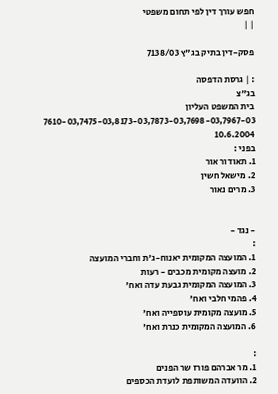חפש עורך דין לפי תחום משפטי
| |

פסק-דין בתיק בג"ץ 7138/03

: | גרסת הדפסה
בג"צ
בית המשפט העליון
7610-03,7475-03,8173-03,7873-03,7698-03,7967-03
10.6.2004
בפני :
1. תאודור אור
2. מישאל חשין
3. מרים נאור


- נגד -
:
1. המועצה המקומית יאנוח-ג'ת וחברי המועצה
2. מועצה מקומית מכבים - רעות
3. המועצה המקומית גבעת עדה ואח'
4. פהמי חלבי ואח'
5. מועצה מקומית עוספייה ואח'
6. המועצה המקומית כנרת ואח'

:
1. מר אברהם פורז שר הפנים
2. הוועדה המשותפת לועדת הכספים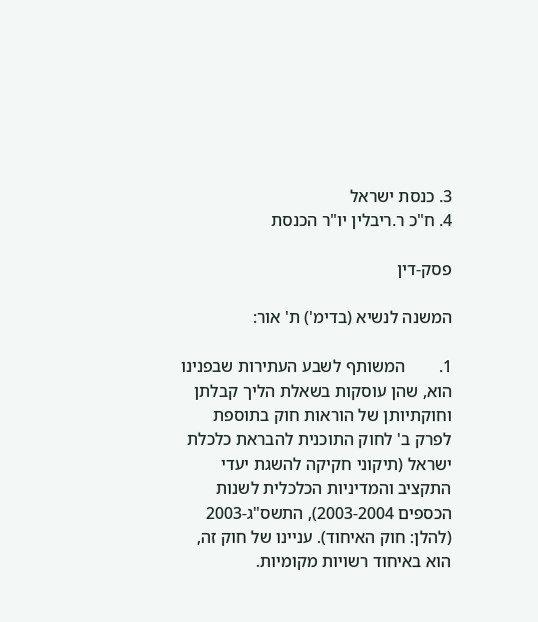3. כנסת ישראל
4. ח"כ ר.ריבלין יו"ר הכנסת

פסק-דין

המשנה לנשיא (בדימ') ת' אור:

1.        המשותף לשבע העתירות שבפנינו הוא, שהן עוסקות בשאלת הליך קבלתן וחוקתיותן של הוראות חוק בתוספת לפרק ב' לחוק התוכנית להבראת כלכלת ישראל (תיקוני חקיקה להשגת יעדי התקציב והמדיניות הכלכלית לשנות הכספים 2003-2004), התשס"ג-2003 (להלן: חוק האיחוד). עניינו של חוק זה, הוא באיחוד רשויות מקומיות.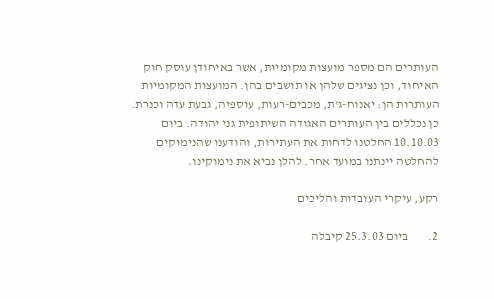העותרים הם מספר מועצות מקומיות, אשר באיחודן עוסק חוק האיחוד, וכן נציגים שלהן או תושבים בהן. המועצות המקומיות העותרות הן: יאנוח-ג'ת, מכבים-רעות, עוספיה, גבעת עדה וכנרת. כן נכללים בין העותרים האגודה השיתופית גני יהודה. ביום 10.10.03 החלטנו לדחות את העתירות, והודענו שהנימוקים להחלטה יינתנו במועד אחר. להלן נביא את נימוקינו.

רקע, עיקרי העובדות והליכים

2.        ביום 25.3.03 קיבלה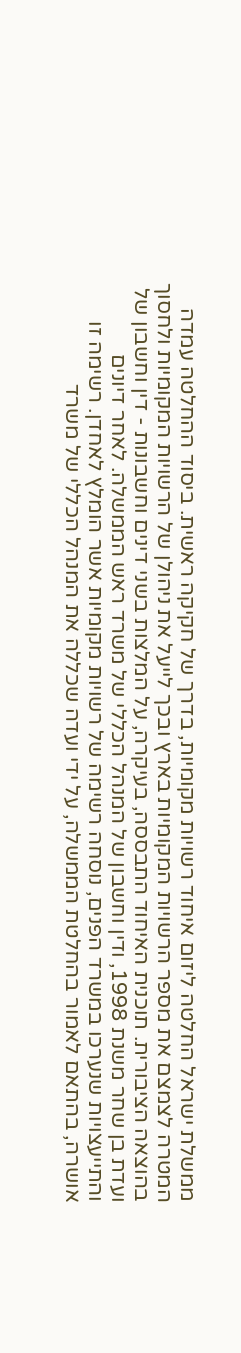ממשלת ישראל החלטה ליזום איחוד רשויות מקומיות, בדרך של חקיקה ראשית. ביסוד ההחלטה עמדה המטרה לצמצם את מספר הרשויות המקומיות בארץ ובכך לייעל את ניהולן של הרשויות המקומיות ולחסוך בהוצאה הציבורית. תוכנית האיחוד התבססה, בעיקרה, על המלצות בשני דינים וחשבונות - דין וחשבון של ועדת בן שחר משנת 1998, ודין וחשבון של המנהל הכללי של משרד ראש הממשלה. לאחר דיונים והתייעצויות שנערכו במשרד הפנים, נוסחה רשימה של רשויות מקומיות אשר הומלץ לאחדן. רשימה זו אושרה, בהתאם לאמור בהחלטת הממשלה, על ידי ועדה שכללה את המנהל הכללי של משרד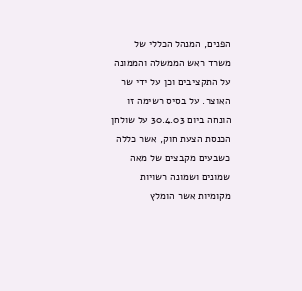הפנים, המנהל הכללי של משרד ראש הממשלה והממונה על התקציבים וכן על ידי שר האוצר. על בסיס רשימה זו הונחה ביום 30.4.03 על שולחן הכנסת הצעת חוק, אשר כללה כשבעים מקבצים של מאה שמונים ושמונה רשויות מקומיות אשר הומלץ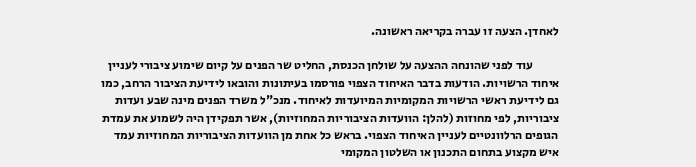לאחדן. הצעה זו עברה בקריאה ראשונה.

           עוד לפני שהונחה ההצעה על שולחן הכנסת, החליט שר הפנים על קיום שימוע ציבורי לעניין איחוד הרשויות. הודעות בדבר האיחוד הצפוי פורסמו בעיתונות והובאו לידיעת הציבור הרחב, כמו גם לידיעת ראשי הרשויות המקומיות המיועדות לאיחוד. מנכ"ל משרד הפנים מינה שבע ועדות ציבוריות, לפי מחוזות (להלן: הוועדות הציבוריות המחוזיות), אשר תפקידן היה לשמוע את עמדת הגופים הרלוונטיים לעניין האיחוד הצפוי. בראש כל אחת מן הוועדות הציבוריות המחוזיות עמד איש מקצוע בתחום התכנון או השלטון המקומי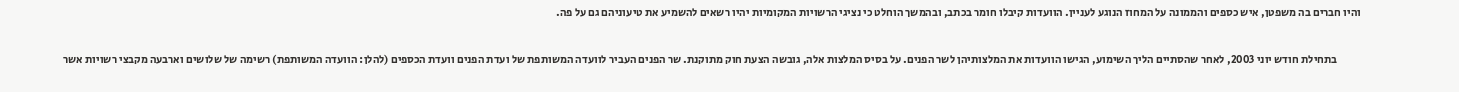והיו חברים בה משפטן, איש כספים והממונה על המחוז הנוגע לעניין. הוועדות קיבלו חומר בכתב, ובהמשך הוחלט כי נציגי הרשויות המקומיות יהיו רשאים להשמיע את טיעוניהם גם על פה.

           בתחילת חודש יוני 2003, לאחר שהסתיים הליך השימוע, הגישו הוועדות את המלצותיהן לשר הפנים. על בסיס המלצות אלה, גובשה הצעת חוק מתוקנת. שר הפנים העביר לוועדה המשותפת של ועדת הפנים וועדת הכספים (להלן: הוועדה המשותפת) רשימה של שלושים וארבעה מקבצי רשויות אשר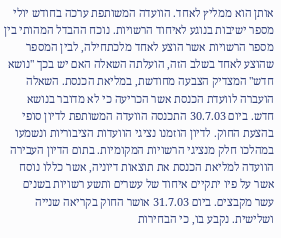אותן הוא ממליץ לאחד. הוועדה המשותפת ערכה בחודש יולי מספר ישיבות בנוגע לאיחוד הרשויות. נוכח ההבדל המהותי בין מספר הרשויות אשר הוצע לאחד מלכתחילה, לבין המספר שהוצע לאחד בשלב הזה, הועלתה השאלה האם יש בכך "נושא חדש" המצדיק הצבעה מחודשת, במליאת הכנסת. השאלה הועברה לוועדת הכנסת אשר הכריעה כי לא מדובר בנושא חדש. ביום 30.7.03 התכנסה הוועדה המשותפת לדיון סופי בהצעת החוק. לדיון הוזמנו נציגי הוועדות הציבוריות ונשמעו במהלכו חלק מנציגי הרשויות המקומיות. בתום הדיון העבירה הוועדה למליאת הכנסת את תוצאות דיוניה, אשר כללו נוסח אשר על פיו יתקיים איחוד של עשרים ותשע רשויות בשנים עשר מקבצים. ביום 31.7.03 אושר החוק בקריאה שנייה ושלישית. נקבע בו, כי הבחירות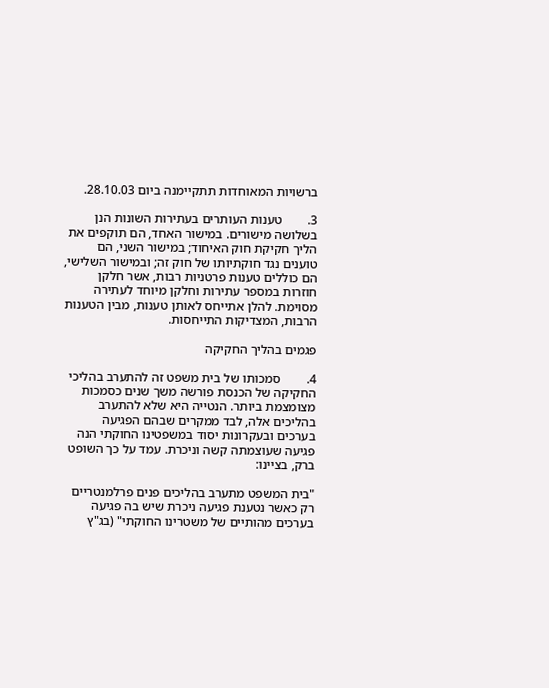ברשויות המאוחדות תתקיימנה ביום 28.10.03.

3.        טענות העותרים בעתירות השונות הנן בשלושה מישורים. במישור האחד, הם תוקפים את הליך חקיקת חוק האיחוד; במישור השני, הם טוענים נגד חוקתיותו של חוק זה; ובמישור השלישי, הם כוללים טענות פרטניות רבות, אשר חלקן חוזרות במספר עתירות וחלקן מיוחד לעתירה מסוימת. להלן אתייחס לאותן טענות, מבין הטענות הרבות, המצדיקות התייחסות.

פגמים בהליך החקיקה

4.        סמכותו של בית משפט זה להתערב בהליכי החקיקה של הכנסת פורשה משך שנים כסמכות מצומצמת ביותר. הנטייה היא שלא להתערב בהליכים אלה, לבד ממקרים שבהם הפגיעה בערכים ובעקרונות יסוד במשפטינו החוקתי הנה פגיעה שעוצמתה קשה וניכרת. עמד על כך השופט ברק, בציינו:

"בית המשפט מתערב בהליכים פנים פרלמנטריים רק כאשר נטענת פגיעה ניכרת שיש בה פגיעה בערכים מהותיים של משטרינו החוקתי" (בג"ץ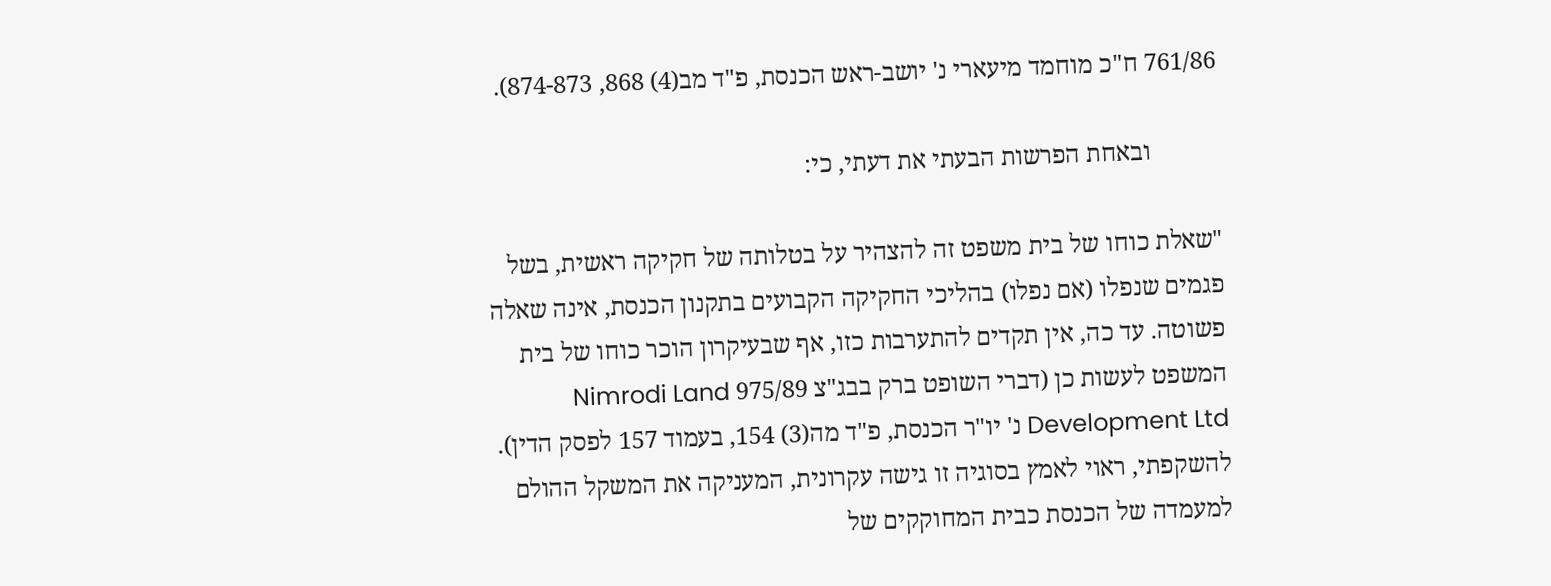761/86 ח"כ מוחמד מיעארי נ' יושב-ראש הכנסת, פ"ד מב(4) 868, 874-873).

           ובאחת הפרשות הבעתי את דעתי, כי:

"שאלת כוחו של בית משפט זה להצהיר על בטלותה של חקיקה ראשית, בשל פגמים שנפלו (אם נפלו) בהליכי החקיקה הקבועים בתקנון הכנסת, אינה שאלה פשוטה. עד כה, אין תקדים להתערבות כזו, אף שבעיקרון הוכר כוחו של בית המשפט לעשות כן (דברי השופט ברק בבג"צ 975/89 Nimrodi Land Development Ltd נ' יו"ר הכנסת, פ"ד מה(3) 154, בעמוד 157 לפסק הדין). להשקפתי, ראוי לאמץ בסוגיה זו גישה עקרונית, המעניקה את המשקל ההולם למעמדה של הכנסת כבית המחוקקים של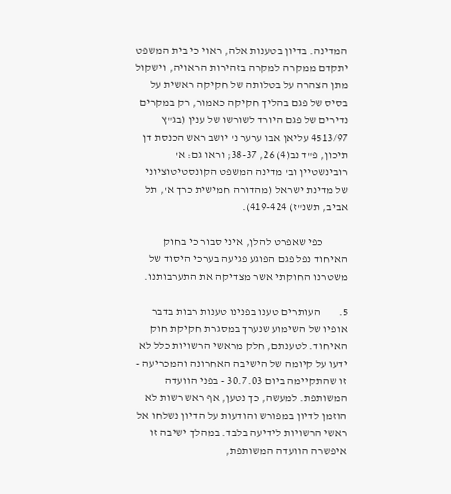המדינה. בדיון בטענות אלה, ראוי כי בית המשפט יתקדם ממקרה למקרה בזהירות הראויה, וישקול מתן הצהרה על בטלותה של חקיקה ראשית על בסיס של פגם בהליך חקיקה כאמור, רק במקרים נדירים של פגם היורד לשורשו של ענין (בג"ץ 4513/97 עליאן אבו ערער נ' יושב ראש הכנסת דן תיכון, פ"ד נב(4) 26, 38-37; וראו גם: א' רובינשטיין וב' מדינה המשפט הקונסטיטוציוני של מדינת ישראל (מהדורה חמישית כרך א', תל אביב, תשנ"ז) 419-424).

           כפי שאפרט להלן, איני סבור כי בחוק האיחוד נפל פגם הפוגע פגיעה בערכי היסוד של משטרנו החוקתי אשר מצדיקה את התערבותנו.

5.        העותרים טענו בפנינו טענות רבות בדבר אופיו של השימוע שנערך במסגרת חקיקת חוק האיחוד. לטענתם, חלק מראשי הרשויות כלל לא ידעו על קיומה של הישיבה האחרונה והמכריעה - זו שהתקיימה ביום 30.7.03 - בפני הוועדה המשותפת. למעשה, כך נטען, אף ראש רשות לא הוזמן לדיון במפורש והודעות על הדיון נשלחו אל ראשי הרשויות לידיעה בלבד. במהלך ישיבה זו איפשרה הוועדה המשותפת,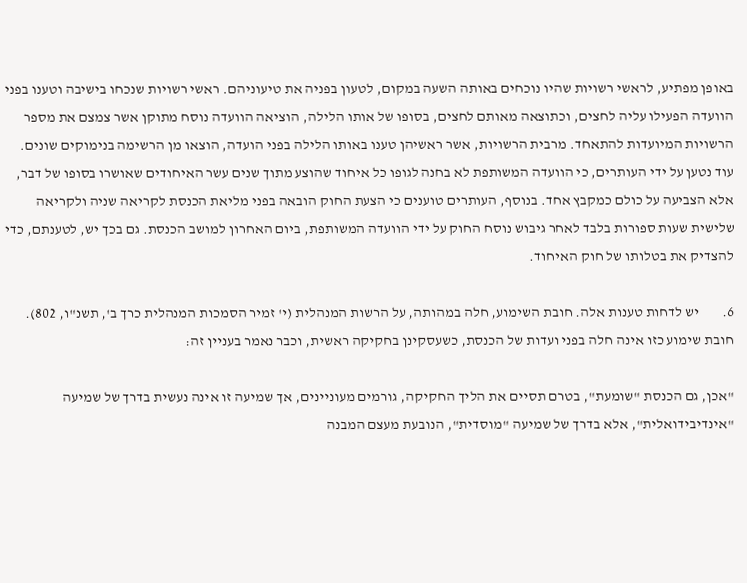באופן מפתיע, לראשי רשויות שהיו נוכחים באותה השעה במקום, לטעון בפניה את טיעוניהם. ראשי רשויות שנכחו בישיבה וטענו בפני הוועדה הפעילו עליה לחצים, וכתוצאה מאותם לחצים, בסופו של אותו הלילה, הוציאה הוועדה נוסח מתוקן אשר צמצם את מספר הרשויות המיועדות להתאחד. מרבית הרשויות, אשר ראשיהן טענו באותו הלילה בפני הועדה, הוצאו מן הרשימה בנימוקים שונים. עוד נטען על ידי העותרים, כי הוועדה המשותפת לא בחנה לגופו כל איחוד שהוצע מתוך שנים עשר האיחודים שאושרו בסופו של דבר, אלא הצביעה על כולם כמקבץ אחד. בנוסף, העותרים טוענים כי הצעת החוק הובאה בפני מליאת הכנסת לקריאה שניה ולקריאה שלישית שעות ספורות בלבד לאחר גיבוש נוסח החוק על ידי הוועדה המשותפת, ביום האחרון למושב הכנסת. גם בכך יש, לטענתם, כדי להצדיק את בטלותו של חוק האיחוד.

6.        יש לדחות טענות אלה. חובת השימוע, חלה במהותה, על הרשות המנהלית (י' זמיר הסמכות המנהלית כרך ב', תשנ"ו, 802). חובת שימוע כזו אינה חלה בפני ועדות של הכנסת, כשעסקינן בחקיקה ראשית, וכבר נאמר בעניין זה:

"אכן, גם הכנסת "שומעת", בטרם תסיים את הליך החקיקה, גורמים מעוניינים, אך שמיעה זו אינה נעשית בדרך של שמיעה "אינדיבידואלית", אלא בדרך של שמיעה "מוסדית", הנובעת מעצם המבנה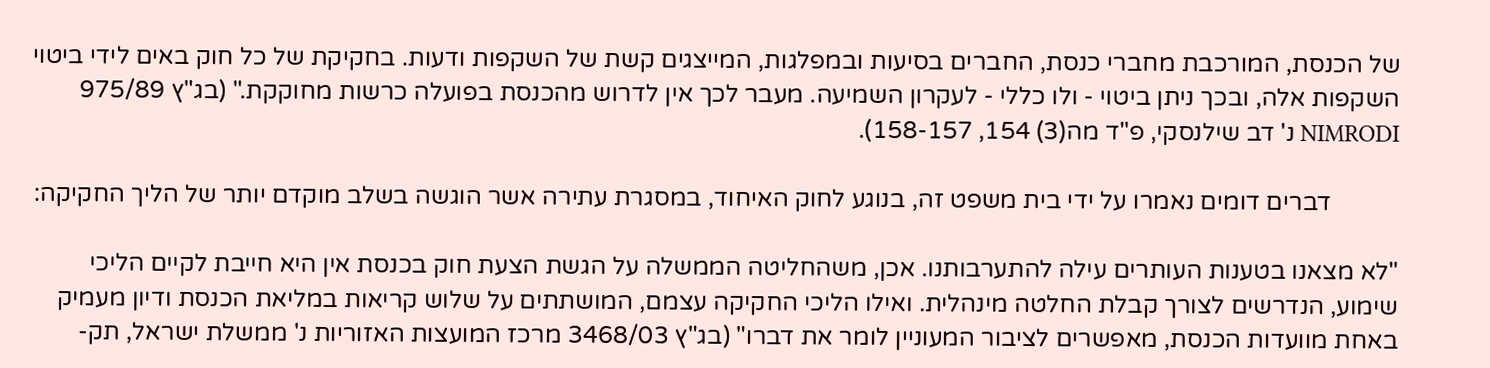של הכנסת, המורכבת מחברי כנסת, החברים בסיעות ובמפלגות, המייצגים קשת של השקפות ודעות. בחקיקת של כל חוק באים לידי ביטוי השקפות אלה, ובכך ניתן ביטוי - ולו כללי - לעקרון השמיעה. מעבר לכך אין לדרוש מהכנסת בפועלה כרשות מחוקקת." (בג"ץ 975/89 NIMRODI נ' דב שילנסקי, פ"ד מה(3) 154, 158-157).

           דברים דומים נאמרו על ידי בית משפט זה, בנוגע לחוק האיחוד, במסגרת עתירה אשר הוגשה בשלב מוקדם יותר של הליך החקיקה:

"לא מצאנו בטענות העותרים עילה להתערבותנו. אכן, משהחליטה הממשלה על הגשת הצעת חוק בכנסת אין היא חייבת לקיים הליכי שימוע, הנדרשים לצורך קבלת החלטה מינהלית. ואילו הליכי החקיקה עצמם, המושתתים על שלוש קריאות במליאת הכנסת ודיון מעמיק באחת מוועדות הכנסת, מאפשרים לציבור המעוניין לומר את דברו" (בג"ץ 3468/03 מרכז המועצות האזוריות נ' ממשלת ישראל, תק-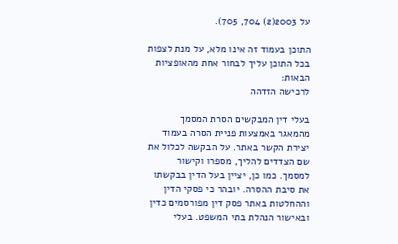על 2003(2) 704, 705).

התוכן בעמוד זה אינו מלא, על מנת לצפות בכל התוכן עליך לבחור אחת מהאופציות הבאות:
לרכישה הזדהה

בעלי דין המבקשים הסרת המסמך מהמאגר באמצעות פניית הסרה בעמוד יצירת הקשר באתר. על הבקשה לכלול את שם הצדדים להליך, מספרו וקישור למסמך. כמו כן, יציין בעל הדין בבקשתו את סיבת ההסרה. יובהר כי פסקי הדין וההחלטות באתר פסק דין מפורסמים כדין ובאישור הנהלת בתי המשפט. בעלי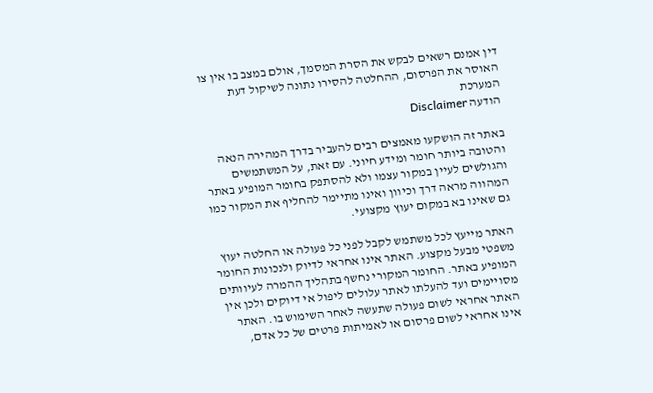דין אמנם רשאים לבקש את הסרת המסמך, אולם במצב בו אין צו האוסר את הפרסום, ההחלטה להסירו נתונה לשיקול דעת המערכת
הודעה Disclaimer

באתר זה הושקעו מאמצים רבים להעביר בדרך המהירה הנאה והטובה ביותר חומר ומידע חיוני. עם זאת, על המשתמשים והגולשים לעיין במקור עצמו ולא להסתפק בחומר המופיע באתר המהווה מראה דרך וכיוון ואינו מתיימר להחליף את המקור כמו גם שאינו בא במקום יעוץ מקצועי.

האתר מייעץ לכל משתמש לקבל לפני כל פעולה או החלטה יעוץ משפטי מבעל מקצוע. האתר אינו אחראי לדיוק ולנכונות החומר המופיע באתר. החומר המקורי נחשף בתהליך ההמרה לעיוותים מסויימים ועד להעלתו לאתר עלולים ליפול אי דיוקים ולכן אין האתר אחראי לשום פעולה שתעשה לאחר השימוש בו. האתר אינו אחראי לשום פרסום או לאמיתות פרטים של כל אדם,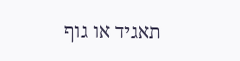תאגיד או גוף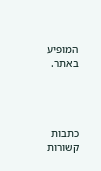המופיע באתר.




כתבות קשורות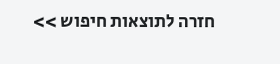חזרה לתוצאות חיפוש >>